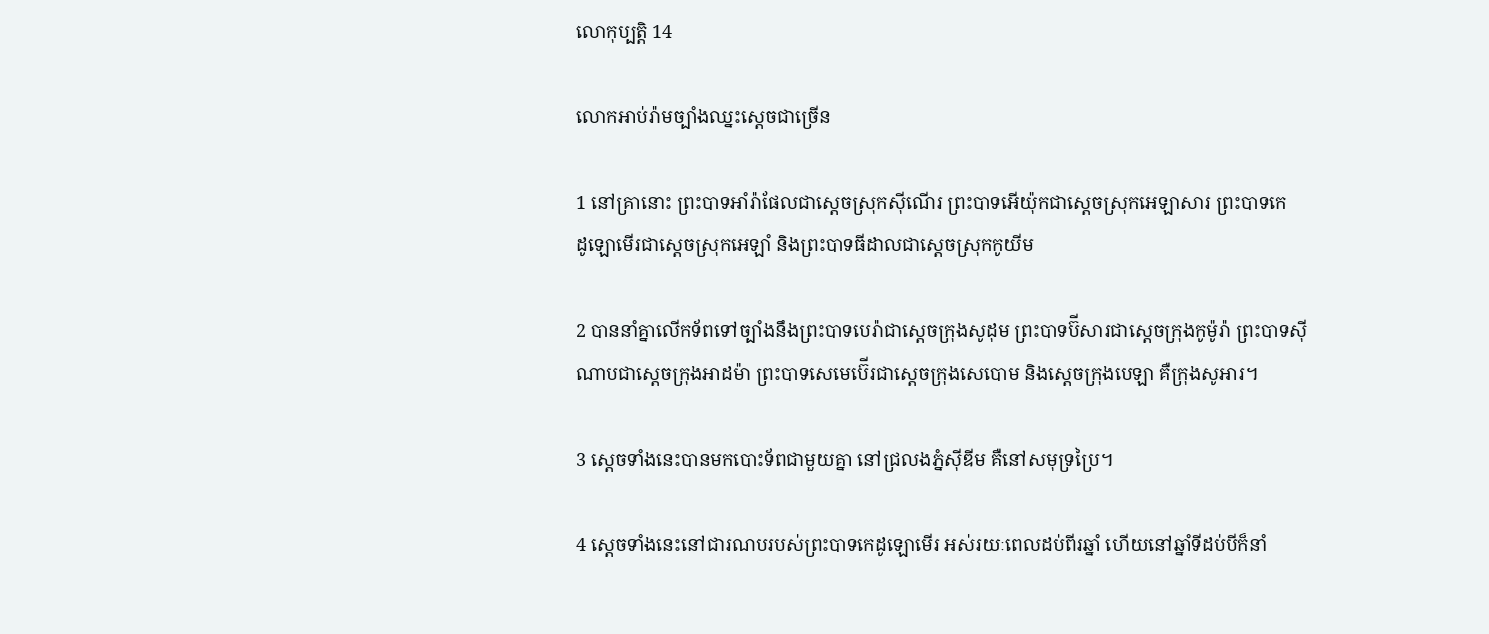លោកុ‌ប្បត្តិ 14

លោកអាប់រ៉ាមច្បាំងឈ្នះស្ដេចជាច្រើន

1 នៅគ្រានោះ ព្រះ‌បាទអាំរ៉ា‌ផែលជាស្ដេចស្រុកស៊ី‌ណើរ ព្រះ‌បាទអើយ៉ុកជាស្ដេចស្រុកអេ‌ឡា‌សារ ព្រះ‌បាទកេដូ‌ឡោមើរជាស្ដេចស្រុកអេឡាំ និងព្រះ‌បាទធីដាលជាស្ដេចស្រុកកូយីម

2 បាននាំគ្នាលើកទ័ពទៅច្បាំងនឹងព្រះ‌បាទបេរ៉ាជាស្ដេចក្រុងសូដុម ព្រះ‌បាទប៊ីសារជាស្ដេចក្រុងកូម៉ូ‌រ៉ា ព្រះ‌បាទស៊ីណាបជាស្ដេចក្រុងអាដ‌ម៉ា ព្រះ‌បាទសេមេ‌ប៊ើរជាស្ដេចក្រុងសេ‌បោម និងស្ដេចក្រុងបេឡា គឺក្រុងសូអារ។

3 ស្ដេចទាំងនេះបានមកបោះទ័ពជាមួយគ្នា នៅជ្រលងភ្នំស៊ីឌីម គឺនៅសមុទ្រប្រៃ។

4 ស្ដេចទាំងនេះនៅជារណបរបស់ព្រះ‌បាទកេដូ‌ឡោមើរ អស់រយៈពេលដប់‌ពីរឆ្នាំ ហើយនៅឆ្នាំទីដប់បីក៏នាំ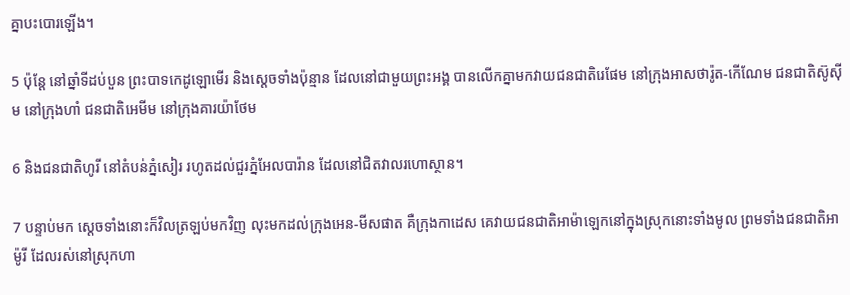គ្នាបះ‌បោរឡើង។

5 ប៉ុន្តែ នៅឆ្នាំទីដប់‌បួន ព្រះ‌បាទកេដូ‌ឡោមើរ និងស្ដេចទាំងប៉ុន្មាន ដែលនៅជាមួយព្រះ‌អង្គ បានលើកគ្នាមកវាយជន‌ជាតិរេផែម នៅក្រុងអាសថា‌រ៉ូត-កើ‌ណែម ជន‌ជាតិស៊ូស៊ីម នៅក្រុងហាំ ជន‌ជាតិអេមីម នៅក្រុងគារយ៉ា‌ថែម

6 និងជន‌ជាតិហូរី នៅតំបន់ភ្នំសៀរ រហូតដល់ជួរភ្នំអែល‌បារ៉ាន ដែលនៅជិតវាលរហោ‌ស្ថាន។

7 បន្ទាប់មក ស្ដេចទាំងនោះក៏វិលត្រឡប់មកវិញ លុះមកដល់ក្រុងអេន-មីសផាត គឺក្រុងកាដេស គេវាយជន‌ជាតិអាម៉ា‌ឡេកនៅក្នុងស្រុកនោះទាំងមូល ព្រមទាំងជន‌ជាតិអាម៉ូរី ដែលរស់នៅស្រុកហា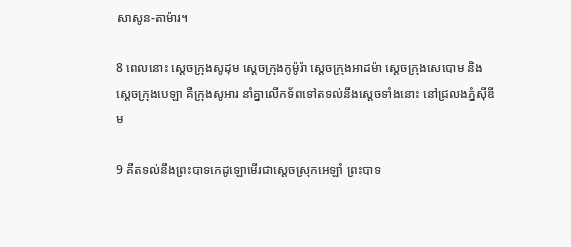សា‌សូន-តាម៉ារ។

8 ពេលនោះ ស្ដេចក្រុងសូដុម ស្ដេចក្រុងកូម៉ូ‌រ៉ា ស្ដេចក្រុងអាដ‌ម៉ា ស្ដេចក្រុងសេ‌បោម និងស្ដេចក្រុងបេឡា គឺក្រុងសូអារ នាំគ្នាលើកទ័ពទៅតទល់នឹងស្ដេចទាំងនោះ នៅជ្រលងភ្នំស៊ីឌីម

9 គឺតទល់នឹងព្រះ‌បាទកេដូ‌ឡោមើរជាស្ដេចស្រុកអេឡាំ ព្រះ‌បាទ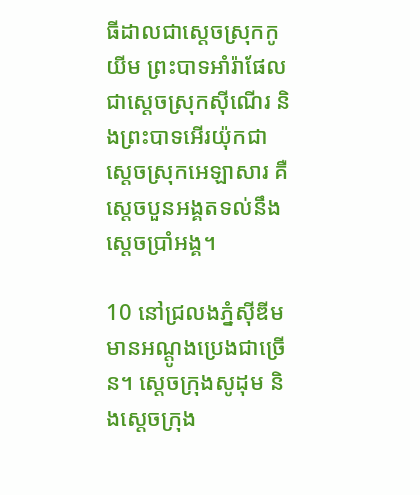ធីដាលជាស្ដេចស្រុកកូយីម ព្រះ‌បាទអាំរ៉ា‌ផែលជាស្ដេចស្រុកស៊ី‌ណើរ និងព្រះ‌បាទអើរ‌យ៉ុកជាស្ដេចស្រុកអេ‌ឡា‌សារ គឺស្ដេចបួនអង្គតទល់នឹងស្ដេចប្រាំអង្គ។

10 នៅជ្រលងភ្នំស៊ីឌីម មានអណ្ដូងប្រេងជាច្រើន។ ស្ដេចក្រុងសូដុម និងស្ដេចក្រុង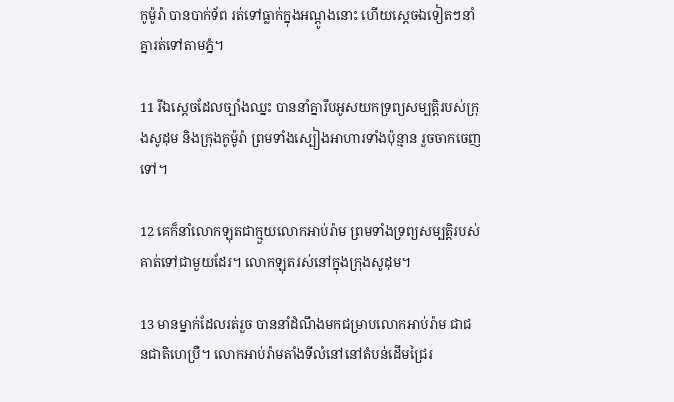កូម៉ូ‌រ៉ា បានបាក់ទ័ព រត់ទៅធ្លាក់ក្នុងអណ្ដូងនោះ ហើយស្ដេចឯទៀតៗនាំគ្នារត់ទៅតាមភ្នំ។

11 រីឯស្ដេចដែលច្បាំងឈ្នះ បាននាំគ្នារឹបអូសយកទ្រព្យសម្បត្តិរបស់ក្រុងសូដុម និងក្រុងកូម៉ូ‌រ៉ា ព្រមទាំងស្បៀងអាហារទាំងប៉ុន្មាន រួចចាកចេញទៅ។

12 គេក៏នាំលោកឡុតជាក្មួយលោកអាប់រ៉ាម ព្រមទាំងទ្រព្យសម្បត្តិរបស់គាត់ទៅជាមួយដែរ។ លោកឡុតរស់នៅក្នុងក្រុងសូដុម។

13 មានម្នាក់ដែលរត់រួច បាននាំដំណឹងមកជម្រាបលោកអាប់រ៉ាម ជាជន‌ជាតិហេប្រឺ។ លោកអាប់រ៉ាមតាំងទីលំ‌នៅនៅតំបន់ដើមជ្រៃរ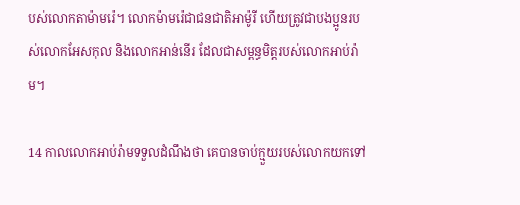បស់លោកតាម៉ាមរ៉េ។ លោកម៉ាមរ៉េជាជន‌ជាតិអាម៉ូរី ហើយត្រូវជាបង‌ប្អូនរបស់លោកអែស‌កុល និងលោកអាន់‌នើរ ដែលជាសម្ពន្ធ‌មិត្តរបស់លោកអាប់រ៉ាម។

14 កាលលោកអាប់រ៉ាមទទួលដំណឹងថា គេបានចាប់ក្មួយរបស់លោកយកទៅ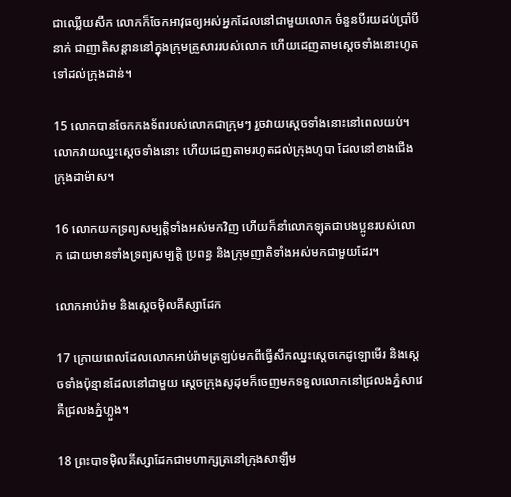ជាឈ្លើយសឹក លោកក៏ចែកអាវុធឲ្យអស់អ្នកដែលនៅជាមួយលោក ចំនួនបីរយដប់ប្រាំបីនាក់ ជាញាតិ‌សន្ដាននៅក្នុងក្រុមគ្រួសាររបស់លោក ហើយដេញតាមស្ដេចទាំងនោះហូតទៅដល់ក្រុងដាន់។

15 លោកបានចែកកង‌ទ័ពរបស់លោកជាក្រុមៗ រួចវាយស្ដេចទាំងនោះនៅពេលយប់។ លោកវាយឈ្នះស្ដេចទាំងនោះ ហើយដេញតាមរហូតដល់ក្រុងហូបា ដែលនៅខាងជើងក្រុងដាម៉ាស។

16 លោកយកទ្រព្យសម្បត្តិទាំងអស់មកវិញ ហើយក៏នាំលោកឡុតជាបង‌ប្អូនរបស់លោក ដោយមានទាំងទ្រព្យសម្បត្តិ ប្រពន្ធ និងក្រុមញាតិទាំងអស់មកជាមួយដែរ។

លោកអាប់រ៉ាម និងស្ដេចម៉ិល‌គីស្សា‌ដែក

17 ក្រោយពេលដែលលោកអាប់រ៉ាមត្រឡប់មកពីធ្វើសឹកឈ្នះស្ដេចកេដូ‌ឡោមើរ និងស្ដេចទាំងប៉ុន្មានដែលនៅជាមួយ ស្ដេចក្រុងសូដុមក៏ចេញមកទទួលលោកនៅជ្រលងភ្នំសាវេ គឺជ្រលងភ្នំហ្លួង។

18 ព្រះ‌បាទម៉ិល‌គីស្សា‌ដែកជាមហា‌ក្សត្រនៅក្រុងសាឡឹម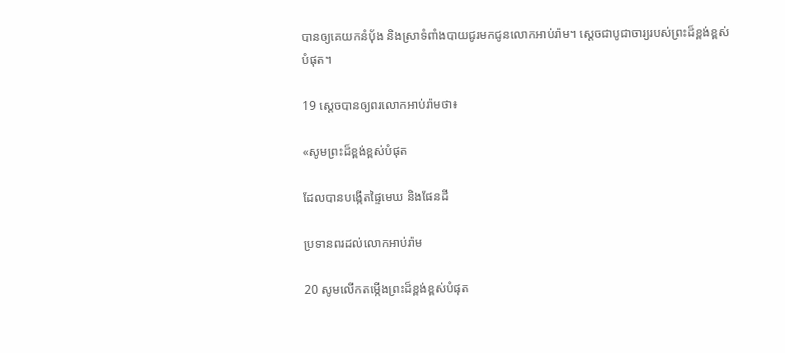បានឲ្យគេយកនំប៉័ង និងស្រាទំពាំង‌បាយជូរមកជូនលោកអាប់រ៉ាម។ ស្ដេចជាបូជា‌ចារ្យរបស់ព្រះដ៏ខ្ពង់‌ខ្ពស់បំផុត។

19 ស្ដេចបានឲ្យពរលោកអាប់រ៉ាមថា៖

«សូមព្រះដ៏ខ្ពង់‌ខ្ពស់បំផុត

ដែលបានបង្កើតផ្ទៃមេឃ និងផែនដី

ប្រទានពរដល់លោកអាប់រ៉ាម

20 សូមលើកតម្កើងព្រះដ៏ខ្ពង់‌ខ្ពស់បំផុត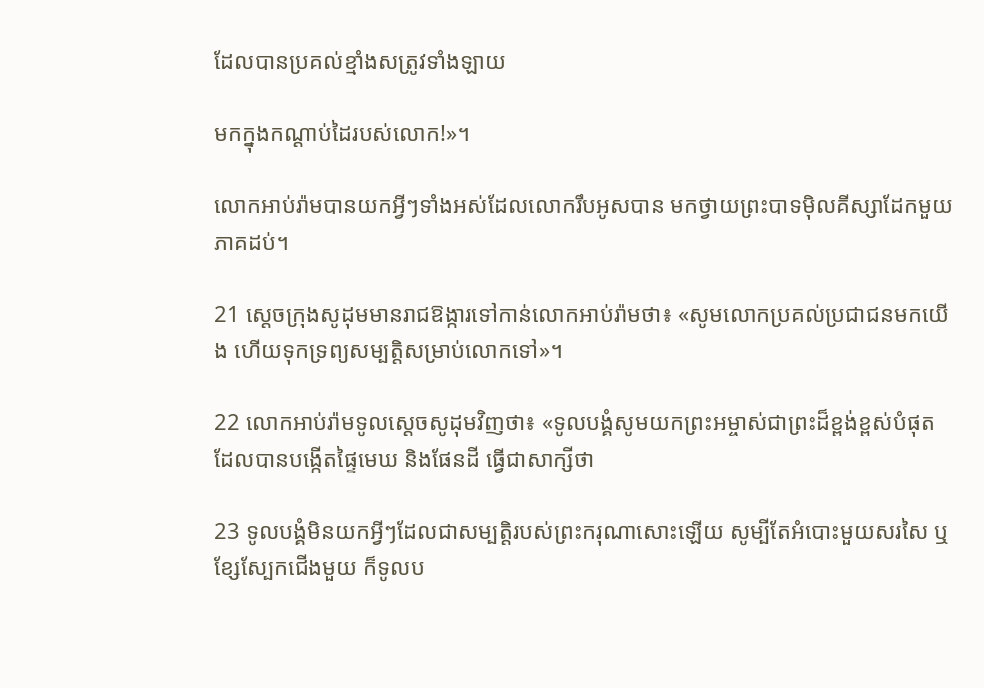ដែលបានប្រគល់ខ្មាំងសត្រូវទាំង‌ឡាយ

មកក្នុងកណ្ដាប់ដៃរបស់លោក!»។

លោកអាប់រ៉ាមបានយកអ្វីៗទាំងអស់ដែលលោករឹបអូសបាន មកថ្វាយព្រះ‌បាទម៉ិល‌គីស្សា‌ដែកមួយភាគដប់។

21 ស្ដេចក្រុងសូដុមមានរាជ‌ឱង្ការទៅកាន់លោកអាប់រ៉ាមថា៖ «សូមលោកប្រគល់ប្រជា‌ជនមកយើង ហើយទុកទ្រព្យសម្បត្តិសម្រាប់លោកទៅ»។

22 លោកអាប់រ៉ាមទូលស្ដេចសូដុមវិញថា៖ «ទូលបង្គំសូមយកព្រះ‌អម្ចាស់ជាព្រះដ៏ខ្ពង់‌ខ្ពស់បំផុត ដែលបានបង្កើតផ្ទៃមេឃ និងផែនដី ធ្វើជាសាក្សីថា

23 ទូលបង្គំមិនយកអ្វីៗដែលជាសម្បត្តិរបស់ព្រះ‌ករុណាសោះឡើយ សូម្បីតែអំបោះមួយសរសៃ ឬខ្សែស្បែកជើងមួយ ក៏ទូលប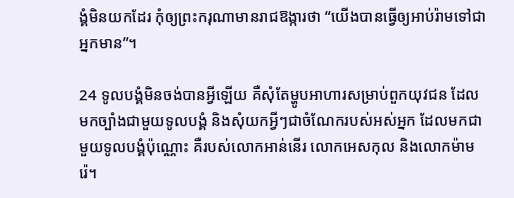ង្គំមិនយកដែរ កុំឲ្យព្រះ‌ករុណាមានរាជឱង្ការថា “យើងបានធ្វើឲ្យអាប់រ៉ាមទៅជាអ្នកមាន”។

24 ទូលបង្គំមិនចង់បានអ្វីឡើយ គឺសុំតែម្ហូបអាហារសម្រាប់ពួកយុវជន ដែលមកច្បាំងជាមួយទូលបង្គំ និងសុំយកអ្វីៗជាចំណែករបស់អស់អ្នក ដែលមកជាមួយទូលបង្គំប៉ុណ្ណោះ គឺរបស់លោកអាន់‌នើរ លោកអេស‌កុល និងលោកម៉ាមរ៉េ។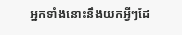អ្នកទាំងនោះនឹងយកអ្វីៗដែ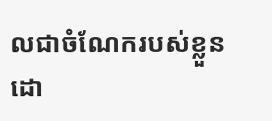លជាចំណែករបស់ខ្លួន ដោ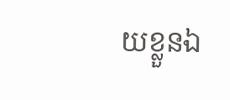យខ្លួនឯ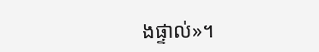ងផ្ទាល់»។